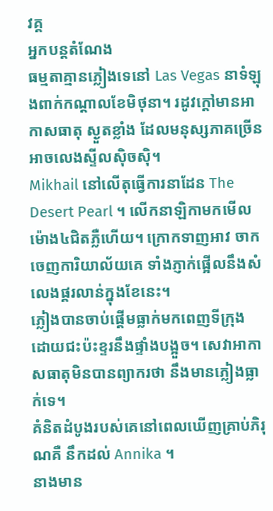វគ្គ
អ្នកបន្តតំណែង
ធម្មតាគ្មានភ្លៀងទេនៅ Las Vegas នាទំឡុងពាក់កណ្តាលខែមិថុនា។ រដូវក្តៅមានអាកាសធាតុ ស្ងួតខ្លាំង ដែលមនុស្សភាគច្រើនអាចលេងស្ទីលស៊ិចស៊ិ។
Mikhail នៅលើតុធ្វើការនាដែន The Desert Pearl ។ លើកនាឡិកាមកមើល ម៉ោង៤ជិតភ្លឺហើយ។ ក្រោកទាញអាវ ចាកចេញការិយាល័យគេ ទាំងភ្ញាក់ផ្អើលនឹងសំលេងផ្គរលាន់ក្នុងខែនេះ។
ភ្លៀងបានចាប់ផ្ដើមធ្លាក់មកពេញទីក្រុង ដោយជះប៉ះខ្ទរនឹងផ្ទាំងបង្អួច។ សេវាអាកាសធាតុមិនបានព្យាករថា នឹងមានភ្លៀងធ្លាក់ទេ។
គំនិតដំបូងរបស់គេនៅពេលឃើញគ្រាប់ភិរុណគឺ នឹកដល់ Annika ។
នាងមាន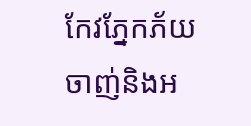កែវភ្នែកភ័យ ចាញ់និងអ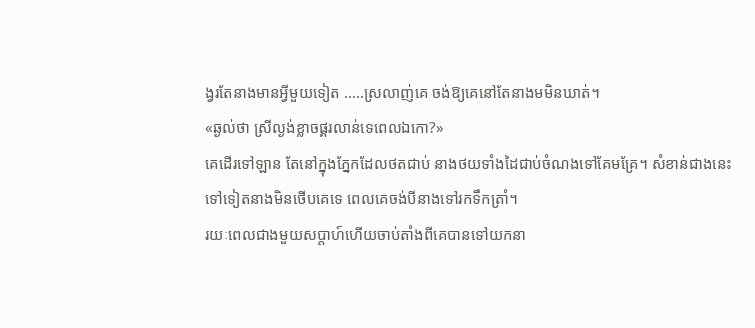ង្វរតែនាងមានអ្វីមួយទៀត …..ស្រលាញ់គេ ចង់ឱ្យគេនៅតែនាងមមិនឃាត់។
«ឆ្ងល់ថា ស្រីល្ងង់ខ្លាចផ្គរលាន់ទេពេលឯកោ?»
គេដើរទៅឡាន តែនៅក្នុងភ្នែកដែលថតជាប់ នាងថយទាំងដៃជាប់ចំណងទៅគែមគ្រែ។ សំខាន់ជាងនេះទៅទៀតនាងមិនថើបគេទេ ពេលគេចង់បីនាងទៅរកទឹកត្រាំ។
រយៈពេលជាងមួយសប្តាហ៍ហើយចាប់តាំងពីគេបានទៅយកនា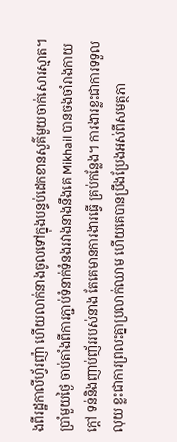ងពីរដ្ឋកាលីហ្វ័រញ៉ា ហើយលាក់នាងចូលទៅក្នុងបន្ទប់ដេកខានសួគ៌មួយចាក់សោរស្មាត។
ប្រាំមួយថ្ងៃ ចាប់តាំងពីការភ្ជាប់ទំនាក់ទំនងរវាងនាងនឹងគេ Mikhail បានចងចាំរាងកាយក្តៅ ទន់និងញាប់ញ័ររបស់នាង តែគេមានការងារធ្វើ គ្រប់កន្លែង។ ការងារខ្លះជាការទទួលលុយ ខ្លះជាការព្រលះគ្នាប្រលាក់ឈាម ហើយគេបានប្រឹងប្រែងអស់ពីសមត្ថភា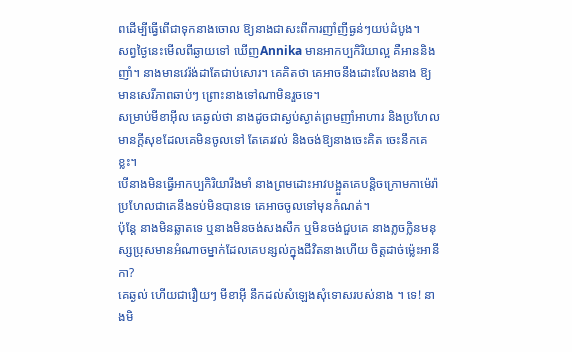ពដើម្បីធ្វើពើជាទុកនាងចោល ឱ្យនាងជាសះពីការញាំញីធ្ងន់ៗយប់ដំបូង។
សព្វថ្ងៃនេះមើលពីឆ្ងាយទៅ ឃើញAnnika មានអាកប្បកិរិយាល្អ គឺអាននិងញាំ។ នាងមានវេរ៉ង់ដាតែជាប់សោរ។ គេគិតថា គេអាចនឹងដោះលែងនាង ឱ្យមានសេរីភាពឆាប់ៗ ព្រោះនាងទៅណាមិនរួចទេ។
សម្រាប់មីខាអ៊ីល គេឆ្ងល់ថា នាងដូចជាស្ងប់ស្ងាត់ព្រមញាំអាហារ និងប្រហែលមានក្តីសុខដែលគេមិនចូលទៅ តែគេរវល់ និងចង់ឱ្យនាងចេះគិត ចេះនឹកគេខ្លះ។
បើនាងមិនធ្វើអាកប្បកិរិយារឹងមាំ នាងព្រមដោះអាវបង្អួតគេបន្តិចក្រោមកាម៉េរ៉ា ប្រហែលជាគេនឹងទប់មិនបានទេ គេអាចចូលទៅមុនកំណត់។
ប៉ុន្តែ នាងមិនឆ្លាតទេ ឬនាងមិនចង់សងសឹក ឬមិនចង់ជួបគេ នាងភ្លចក្លិនមនុស្សប្រុសមានអំណាចម្នាក់ដែលគេបន្សល់ក្នុងជីវិតនាងហើយ ចិត្តដាច់ម្ល៉េះអានីកា?
គេឆ្ងល់ ហើយជារឿយៗ មីខាអ៊ី នឹកដល់សំឡេងសុំទោសរបស់នាង ។ ទេ! នាងមិ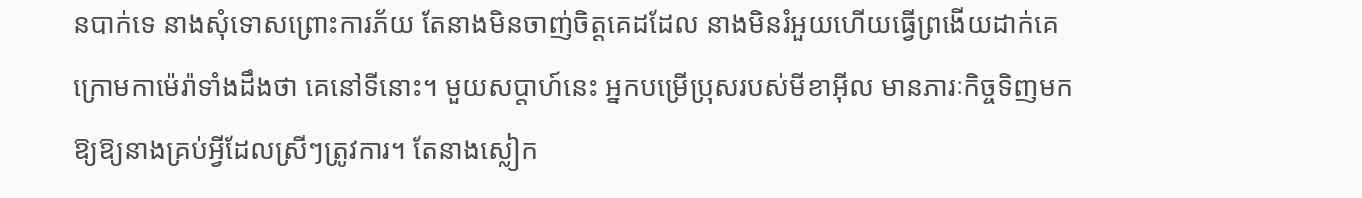នបាក់ទេ នាងសុំទោសព្រោះការភ័យ តែនាងមិនចាញ់ចិត្តគេដដែល នាងមិនរំអួយហើយធ្វើព្រងើយដាក់គេក្រោមកាម៉េរ៉ាទាំងដឹងថា គេនៅទីនោះ។ មួយសប្តាហ៍នេះ អ្នកបម្រើប្រុសរបស់មីខាអ៊ីល មានភារៈកិច្ចទិញមកឱ្យឱ្យនាងគ្រប់អ្វីដែលស្រីៗត្រូវការ។ តែនាងស្លៀក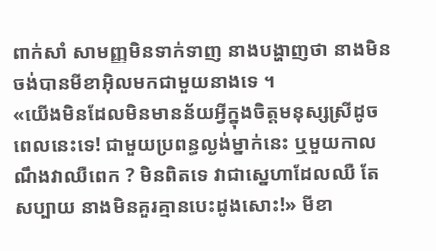ពាក់សាំ សាមញ្ញមិនទាក់ទាញ នាងបង្ហាញថា នាងមិនចង់បានមីខាអ៊ិលមកជាមួយនាងទេ ។
«យើងមិនដែលមិនមានន័យអ្វីក្នុងចិត្តមនុស្សស្រីដូចពេលនេះទេ! ជាមួយប្រពន្ធល្ងង់ម្នាក់នេះ ឬមួយកាលណឹងវាឈឺពេក ? មិនពិតទេ វាជាស្នេហាដែលឈឺ តែសប្បាយ នាងមិនគួរគ្មានបេះដូងសោះ!» មីខា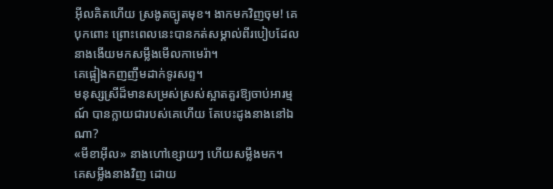អ៊ីលគិតហើយ ស្រងូតច្បូតមុខ។ ងាកមកវិញចុម! គេបុកពោះ ព្រោះពេលនេះបានកត់សម្គាល់ពីរបៀបដែលនាងងើយមកសម្លឹងមើលកាមេរ៉ា។
គេផ្អៀងកញញឹមដាក់ទូរសព្ទ។
មនុស្សស្រីដ៏មានសម្រស់ស្រស់ស្អាតគួរឱ្យចាប់អារម្មណ៍ បានក្លាយជារបស់គេហើយ តែបេះដូងនាងនៅឯណា?
«មីខាអ៊ីល» នាងហៅខ្សោយៗ ហើយសម្លឹងមក។
គេសម្លឹងនាងវិញ ដោយ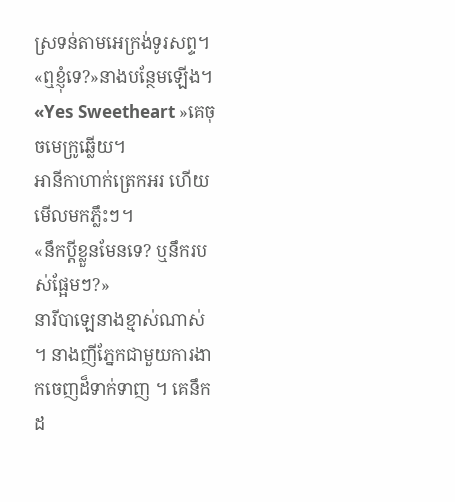ស្រទន់តាមអេក្រង់ទូរសព្ទ។
«ឮខ្ញុំទេ?»នាងបន្ថែមឡើង។
«Yes Sweetheart »គេចុចមេក្រូឆ្លើយ។
អានីកាហាក់ត្រេកអរ ហើយមើលមកភ្លឹះៗ។
«នឹកប្តីខ្លួនមែនទេ? ឬនឹករបស់ផ្អែមៗ?»
នារីបាឡេនាងខ្មាស់ណាស់ ។ នាងញីភ្នែកជាមួយការងាកចេញដ៏ទាក់ទាញ ។ គេនឹកដ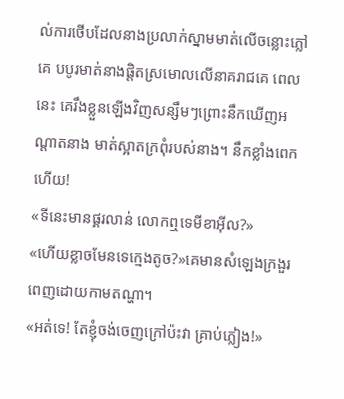ល់ការថើបដែលនាងប្រលាក់ស្នាមមាត់លើចន្លោះភ្លៅគេ បបូរមាត់នាងផ្តិតស្រមោលលើនាគរាជគេ ពេលនេះ គេរឹងខ្លួនឡើងវិញសន្សឹមៗព្រោះនឹកឃើញអណ្តាតនាង មាត់ស្អាតក្រពុំរបស់នាង។ នឹកខ្លាំងពេកហើយ!
«ទីនេះមានផ្គរលាន់ លោកឮទេមីខាអ៊ីល?»
«ហើយខ្លាចមែនទេក្មេងតូច?»គេមានសំឡេងក្រងួរពេញដោយកាមតណ្ហា។
«អត់ទេ! តែខ្ញុំចង់ចេញក្រៅប៉ះវា គ្រាប់ភ្លៀង!»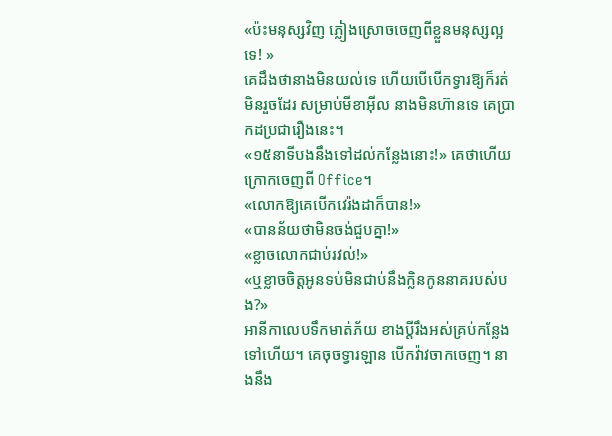«ប៉ះមនុស្សវិញ ភ្លៀងស្រោចចេញពីខ្លួនមនុស្សល្អទេ! »
គេដឹងថានាងមិនយល់ទេ ហើយបើបើកទ្វារឱ្យក៏រត់មិនរួចដែរ សម្រាប់មីខាអ៊ីល នាងមិនហ៊ានទេ គេប្រាកដប្រជារឿងនេះ។
«១៥នាទីបងនឹងទៅដល់កន្លែងនោះ!» គេថាហើយក្រោកចេញពី Office។
«លោកឱ្យគេបើកវេរ៉ងដាក៏បាន!»
«បានន័យថាមិនចង់ជួបគ្នា!»
«ខ្លាចលោកជាប់រវល់!»
«ឬខ្លាចចិត្តអូនទប់មិនជាប់នឹងក្លិនកូននាគរបស់បង?»
អានីកាលេបទឹកមាត់ភ័យ ខាងប្តីរឹងអស់គ្រប់កន្លែងទៅហើយ។ គេចុចទ្វារឡាន បើកវ៉ាវចាកចេញ។ នាងនឹង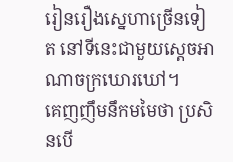រៀនរឿងស្នេហាច្រើនទៀត នៅទីនេះជាមួយស្តេចអាណាចក្រឃោរឃៅ។
គេញញឹមនឹកមមៃថា ប្រសិនបើ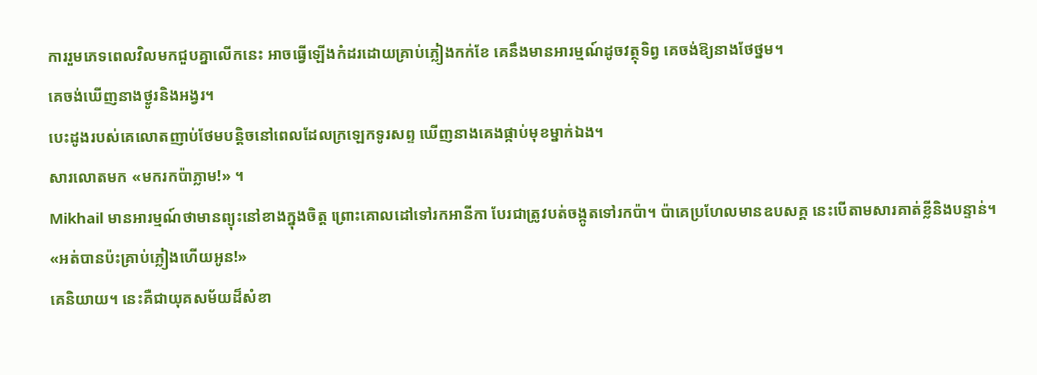ការរួមភេទពេលវិលមកជួបគ្នាលើកនេះ អាចធ្វើឡើងកំដរដោយគ្រាប់ភ្លៀងកក់ខែ គេនឹងមានអារម្មណ៍ដូចវត្ថុទិព្វ គេចង់ឱ្យនាងថែថ្នម។
គេចង់ឃើញនាងថ្ងូរនិងអង្វរ។
បេះដូងរបស់គេលោតញាប់ថែមបន្តិចនៅពេលដែលក្រឡេកទូរសព្ទ ឃើញនាងគេងផ្កាប់មុខម្នាក់ឯង។
សារលោតមក «មករកប៉ាភ្លាម!» ។
Mikhail មានអារម្មណ៍ថាមានព្យុះនៅខាងក្នុងចិត្ត ព្រោះគោលដៅទៅរកអានីកា បែរជាត្រូវបត់ចង្កូតទៅរកប៉ា។ ប៉ាគេប្រហែលមានឧបសគ្គ នេះបើតាមសារគាត់ខ្លីនិងបន្ទាន់។
«អត់បានប៉ះគ្រាប់ភ្លៀងហើយអូន!»
គេនិយាយ។ នេះគឺជាយុគសម័យដ៏សំខា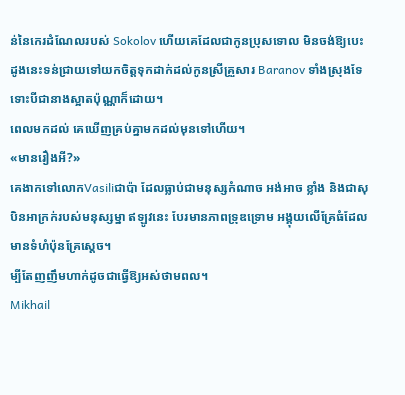ន់នៃកេរដំណែលរបស់ Sokolov ហើយគេដែលជាកូនប្រុសទោល មិនចង់ឱ្យបេះដូងនេះទន់ជ្រាយទៅយកចិត្តទុកដាក់ដល់កូនស្រីគ្រួសារ Baranov ទាំងស្រុងទែ ទោះបីជានាងស្អាតប៉ុណ្ណាក៏ដោយ។
ពេលមកដល់ គេឃើញគ្រប់គ្នាមកដល់មុនទៅហើយ។
«មានរឿងអី?»
គេងាកទៅលោកVasiliជាប៉ា ដែលធ្លាប់ជាមនុស្សកំណាច អង់អាច ខ្លាំង និងជាសុបិនអាក្រក់របស់មនុស្សម្នា ឥឡូវនេះ បែរមានភាពទ្រុឌទ្រោម អង្គុយលើគ្រែធំដែលមានទំហំប៉ុនគ្រែស្តេច។
ម្បីតែញញឹមហាក់ដូចជាធ្វើឱ្យអស់ថាមពល។
Mikhail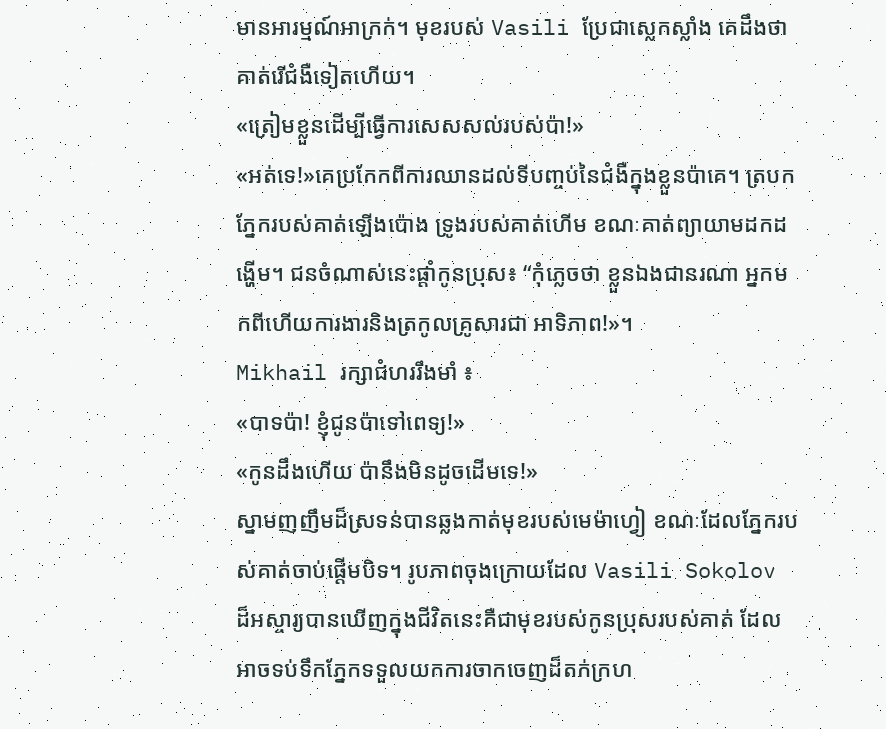មានអារម្មណ៍អាក្រក់។ មុខរបស់ Vasili ប្រែជាស្លេកស្លាំង គេដឹងថាគាត់រើជំងឺទៀតហើយ។
«ត្រៀមខ្លួនដើម្បីធ្វើការសេសសល់របស់ប៉ា!»
«អត់ទេ!»គេប្រកែកពីការឈានដល់ទីបញ្ចប់នៃជំងឺក្នុងខ្លួនប៉ាគេ។ ត្របកភ្នែករបស់គាត់ឡើងប៉ោង ទ្រូងរបស់គាត់ហើម ខណៈគាត់ព្យាយាមដកដង្ហើម។ ជនចំណាស់នេះផ្តាំកូនប្រុស៖ “កុំភ្លេចថា ខ្លួនឯងជានរណា អ្នកមកពីហើយការងារនិងត្រកូលគ្រូសារជា អាទិភាព!»។
Mikhail រក្សាជំហររឹងមាំ ៖
«បាទប៉ា! ខ្ញុំជូនប៉ាទៅពេទ្យ!»
«កូនដឹងហើយ ប៉ានឹងមិនដូចដើមទេ!»
ស្នាមញញឹមដ៏ស្រទន់បានឆ្លងកាត់មុខរបស់មេម៉ាហ្វៀ ខណៈដែលភ្នែករបស់គាត់ចាប់ផ្ដើមបិទ។ រូបភាពចុងក្រោយដែល Vasili Sokolov ដ៏អស្ចារ្យបានឃើញក្នុងជីវិតនេះគឺជាមុខរបស់កូនប្រុសរបស់គាត់ ដែលអាចទប់ទឹកភ្នែកទទួលយកការចាកចេញដ៏តក់ក្រហ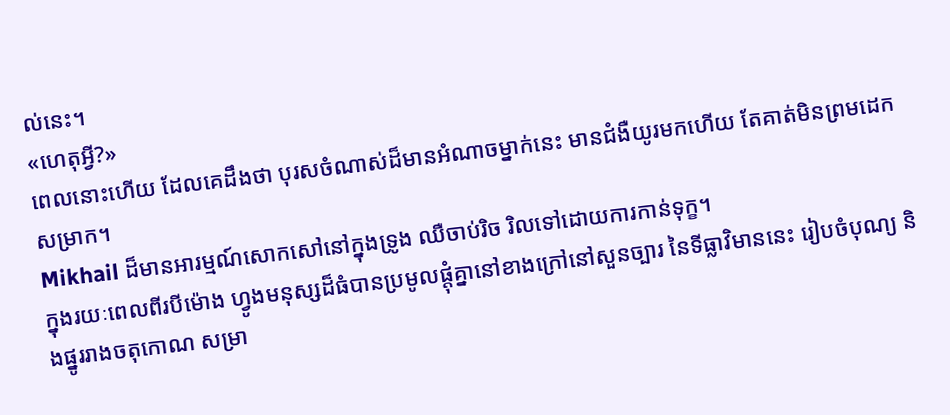ល់នេះ។
«ហេតុអ្វី?»
ពេលនោះហើយ ដែលគេដឹងថា បុរសចំណាស់ដ៏មានអំណាចម្នាក់នេះ មានជំងឺយូរមកហើយ តែគាត់មិនព្រមដេកសម្រាក។
Mikhail ដ៏មានអារម្មណ៍សោកសៅនៅក្នុងទ្រូង ឈឺចាប់រិច រិលទៅដោយការកាន់ទុក្ខ។
ក្នុងរយៈពេលពីរបីម៉ោង ហ្វូងមនុស្សដ៏ធំបានប្រមូលផ្តុំគ្នានៅខាងក្រៅនៅសួនច្បារ នៃទីធ្លាវិមាននេះ រៀបចំបុណ្យ និងផ្នូររាងចតុកោណ សម្រា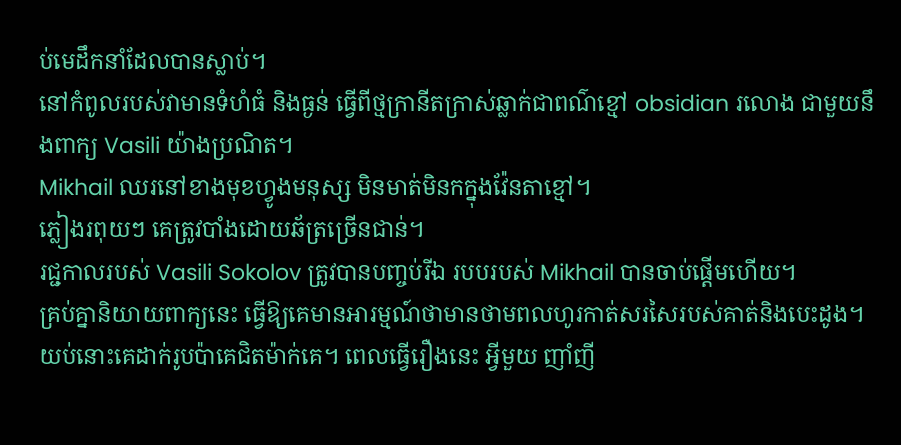ប់មេដឹកនាំដែលបានស្លាប់។
នៅកំពូលរបស់វាមានទំហំធំ និងធ្ងន់ ធ្វើពីថ្មក្រានីតក្រាស់ឆ្លាក់ជាពណ៌ខ្មៅ obsidian រលោង ជាមួយនឹងពាក្យ Vasili យ៉ាងប្រណិត។
Mikhail ឈរនៅខាងមុខហ្វូងមនុស្ស មិនមាត់មិនកក្នុងវ៉ែនតាខ្មៅ។
ភ្លៀងរពុយៗ គេត្រូវបាំងដោយឆ័ត្រច្រើនជាន់។
រជ្ជកាលរបស់ Vasili Sokolov ត្រូវបានបញ្ចប់រីឯ របបរបស់ Mikhail បានចាប់ផ្តើមហើយ។
គ្រប់គ្នានិយាយពាក្យនេះ ធ្វើឱ្យគេមានអារម្មណ៍ថាមានថាមពលហូរកាត់សរសៃរបស់គាត់និងបេះដូង។ យប់នោះគេដាក់រូបប៉ាគេជិតម៉ាក់គេ។ ពេលធ្វើរឿងនេះ អ្វីមួយ ញាំញី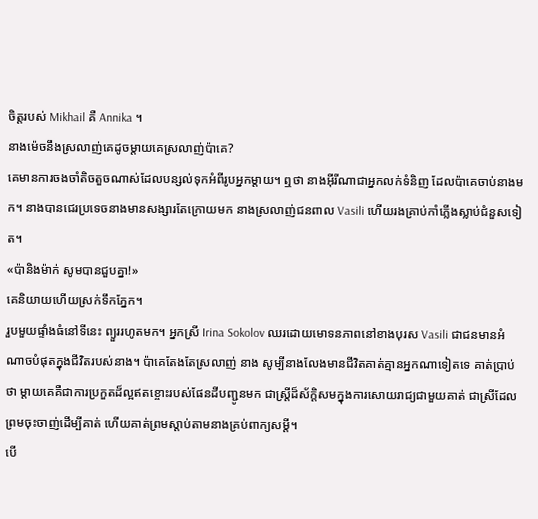ចិត្តរបស់ Mikhail គឺ Annika ។
នាងម៉េចនឹងស្រលាញ់គេដូចម្តាយគេស្រលាញ់ប៉ាគេ?
គេមានការចងចាំតិចតួចណាស់ដែលបន្សល់ទុកអំពីរូបអ្នកម្តាយ។ ឮថា នាងអ៊ីរីណាជាអ្នកលក់ទំនិញ ដែលប៉ាគេចាប់នាងមក។ នាងបានជេរប្រទេចនាងមានសង្សារតែក្រោយមក នាងស្រលាញ់ជនពាល Vasili ហើយរងគ្រាប់កាំភ្លើងស្លាប់ជំនួសទៀត។
«ប៉ានិងម៉ាក់ សូមបានជួបគ្នា!»
គេនិយាយហើយស្រក់ទឹកភ្នែក។
រួបមួយផ្ទាំងធំនៅទីនេះ ព្យួររហូតមក។ អ្នកស្រី Irina Sokolov ឈរដោយមោទនភាពនៅខាងបុរស Vasili ជាជនមានអំណាចបំផុតក្នុងជីវិតរបស់នាង។ ប៉ាគេតែងតែស្រលាញ់ នាង សូម្បីនាងលែងមានជីវិតគាត់គ្មានអ្នកណាទៀតទេ គាត់ប្រាប់ថា ម្តាយគេគឺជាការប្រកួតដ៏ល្អឥតខ្ចោះរបស់ផែនដីបញ្ជូនមក ជាស្ត្រីដ៏ស័ក្តិសមក្នុងការសោយរាជ្យជាមួយគាត់ ជាស្រីដែលព្រមចុះចាញ់ដើម្បីគាត់ ហើយគាត់ព្រមស្តាប់តាមនាងគ្រប់ពាក្យសម្តី។
បើ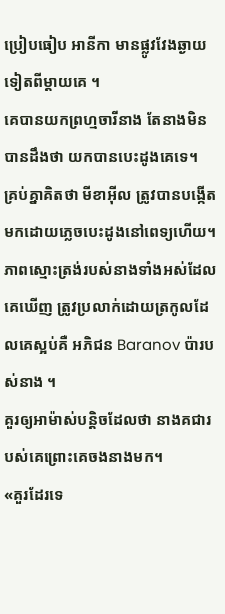ប្រៀបធៀប អានីកា មានផ្លូវវែងឆ្ងាយទៀតពីម្តាយគេ ។
គេបានយកព្រហ្មចារីនាង តែនាងមិនបានដឹងថា យកបានបេះដូងគេទេ។
គ្រប់គ្នាគិតថា មីខាអ៊ីល ត្រូវបានបង្កើតមកដោយភ្លេចបេះដូងនៅពេទ្យហើយ។ ភាពស្មោះត្រង់របស់នាងទាំងអស់ដែលគេឃើញ ត្រូវប្រលាក់ដោយត្រកូលដែលគេស្អប់គឺ អភិជន Baranov ប៉ារបស់នាង ។
គួរឲ្យអាម៉ាស់បន្តិចដែលថា នាងគជារបស់គេព្រោះគេចងនាងមក។
«គួរដែរទេ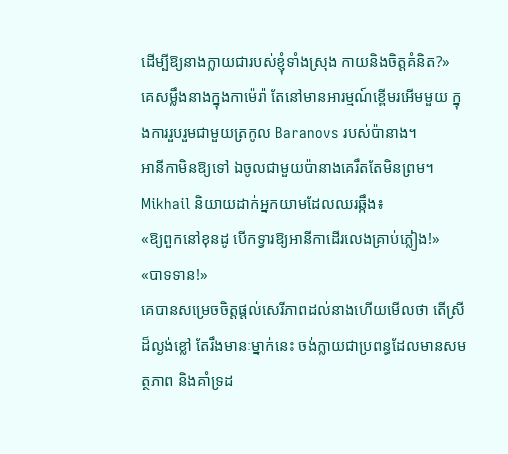ដើម្បីឱ្យនាងក្លាយជារបស់ខ្ញុំទាំងស្រុង កាយនិងចិត្តគំនិត?»
គេសម្លឹងនាងក្នុងកាម៉េរ៉ា តែនៅមានអារម្មណ៍ខ្ពើមរអើមមួយ ក្នុងការរួបរួមជាមួយត្រកូល Baranovs របស់ប៉ានាង។
អានីកាមិនឱ្យទៅ ឯចូលជាមួយប៉ានាងគេរឹតតែមិនព្រម។
Mikhail និយាយដាក់អ្នកយាមដែលឈរឆ្កឹង៖
«ឱ្យពួកនៅខុនដូ បើកទ្វារឱ្យអានីកាដើរលេងគ្រាប់ភ្លៀង!»
«បាទទាន!»
គេបានសម្រេចចិត្តផ្តល់សេរីភាពដល់នាងហើយមើលថា តើស្រីដ៏ល្ងង់ខ្លៅ តែរឹងមានៈម្នាក់នេះ ចង់ក្លាយជាប្រពន្ធដែលមានសមត្ថភាព និងគាំទ្រដ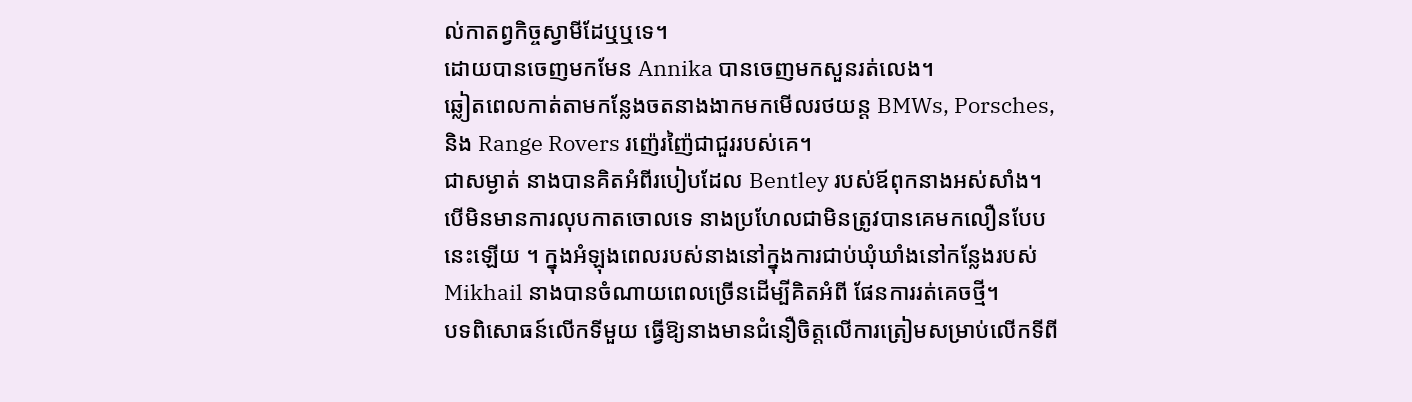ល់កាតព្វកិច្ចស្វាមីដែឬឬទេ។
ដោយបានចេញមកមែន Annika បានចេញមកសួនរត់លេង។
ឆ្លៀតពេលកាត់តាមកន្លែងចតនាងងាកមកមើលរថយន្ត BMWs, Porsches, និង Range Rovers រញ៉េរញ៉ៃជាជួររបស់គេ។
ជាសម្ងាត់ នាងបានគិតអំពីរបៀបដែល Bentley របស់ឪពុកនាងអស់សាំង។
បើមិនមានការលុបកាតចោលទេ នាងប្រហែលជាមិនត្រូវបានគេមកលឿនបែបនេះឡើយ ។ ក្នុងអំឡុងពេលរបស់នាងនៅក្នុងការជាប់ឃុំឃាំងនៅកន្លែងរបស់ Mikhail នាងបានចំណាយពេលច្រើនដើម្បីគិតអំពី ផែនការរត់គេចថ្មី។
បទពិសោធន៍លើកទីមួយ ធ្វើឱ្យនាងមានជំនឿចិត្តលើការត្រៀមសម្រាប់លើកទីពី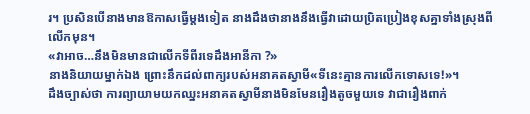រ។ ប្រសិនបើនាងមានឱកាសធ្វើម្តងទៀត នាងដឹងថានាងនឹងធ្វើវាដោយប្រិតប្រៀងខុសគ្នាទាំងស្រុងពីលើកមុន។
«វាអាច…នឹងមិនមានជាលើកទីពីរទេដឹងអានីកា ?»
នាងនិយាយម្នាក់ឯង ព្រោះនឹកដល់ពាក្យរបស់អនាគតស្វាមី«ទីនេះគ្មានការលើកទោសទេ!»។
ដឹងច្បាស់ថា ការព្យាយាមយកឈ្នះអនាគតស្វាមីនាងមិនមែនរឿងតូចមួយទេ វាជារឿងពាក់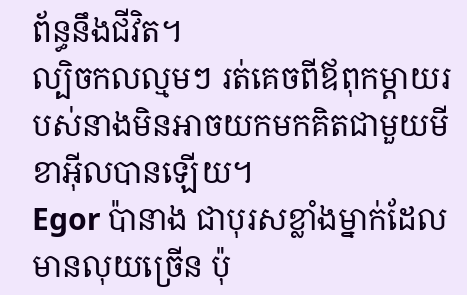ព័ន្ធនឹងជីវិត។
ល្បិចកលល្មមៗ រត់គេចពីឪពុកម្ដាយរបស់នាងមិនអាចយកមកគិតជាមួយមីខាអ៊ីលបានឡើយ។
Egor ប៉ានាង ជាបុរសខ្លាំងម្នាក់ដែលមានលុយច្រើន ប៉ុ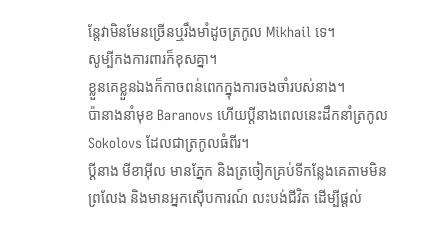ន្តែវាមិនមែនច្រើនឬរឹងមាំដូចត្រកូល Mikhail ទេ។
សូម្បីកងការពារក៏ខុសគ្នា។
ខ្លួនគេខ្លួនឯងក៏កាចពន់ពេកក្នុងការចងចាំរបស់នាង។
ប៉ានាងនាំមុខ Baranovs ហើយប្តីនាងពេលនេះដឹកនាំត្រកូល Sokolovs ដែលជាត្រកូលធំពីរ។
ប្តីនាង មីខាអ៊ីល មានភ្នែក និងត្រចៀកគ្រប់ទីកន្លែងគេតាមមិនព្រលែង និងមានអ្នកស៊ើបការណ៍ លះបង់ជីវិត ដើម្បីផ្តល់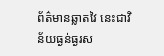ព័ត៌មានឆ្លាតវៃ នេះជាវិន័យធ្ងន់ធ្ងរស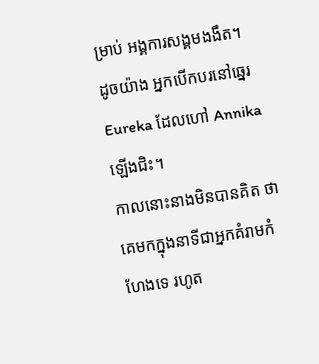ម្រាប់ អង្គការសង្គមងងឹត។
ដូចយ៉ាង អ្នកបើកបរនៅឆ្នេរEureka ដែលហៅ Annikaឡើងជិះ។
កាលនោះនាងមិនបានគិត ថាគេមកក្នុងនាទីជាអ្នកគំរាមកំហែងទេ រហូត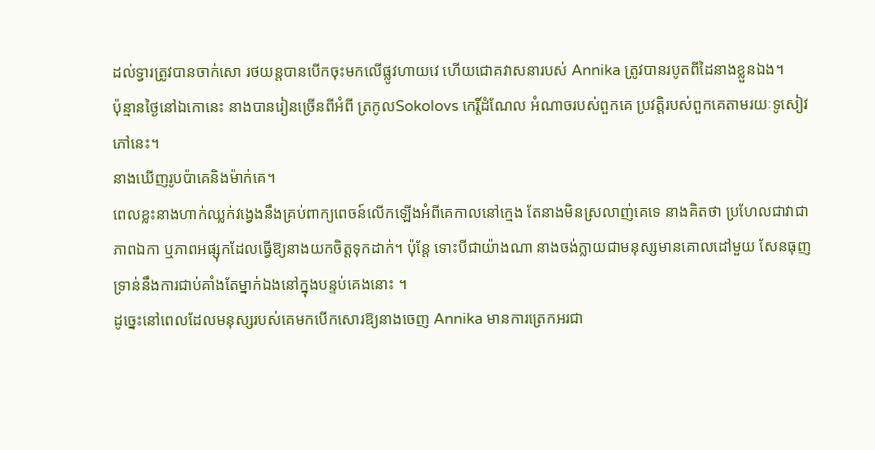ដល់ទ្វារត្រូវបានចាក់សោ រថយន្តបានបើកចុះមកលើផ្លូវហាយវេ ហើយជោគវាសនារបស់ Annika ត្រូវបានរបូតពីដៃនាងខ្លួនឯង។
ប៉ុន្មានថ្ងៃនៅឯកោនេះ នាងបានរៀនច្រើនពីអំពី ត្រកូលSokolovs កេរ្តិ៍ដំណែល អំណាចរបស់ពួកគេ ប្រវត្តិរបស់ពួកគេតាមរយៈទូសៀវភៅនេះ។
នាងឃើញរូបប៉ាគេនិងម៉ាក់គេ។
ពេលខ្លះនាងហាក់ឈ្លក់វង្វេងនឹងគ្រប់ពាក្យពេចន៍លើកឡើងអំពីគេកាលនៅក្មេង តែនាងមិនស្រលាញ់គេទេ នាងគិតថា ប្រហែលជាវាជាភាពឯកា ឬភាពអផ្សុកដែលធ្វើឱ្យនាងយកចិត្តទុកដាក់។ ប៉ុន្តែ ទោះបីជាយ៉ាងណា នាងចង់ក្លាយជាមនុស្សមានគោលដៅមួយ សែនធុញទ្រាន់នឹងការជាប់គាំងតែម្នាក់ឯងនៅក្នុងបន្ទប់គេងនោះ ។
ដូច្នេះនៅពេលដែលមនុស្សរបស់គេមកបើកសោរឱ្យនាងចេញ Annika មានការត្រេកអរជា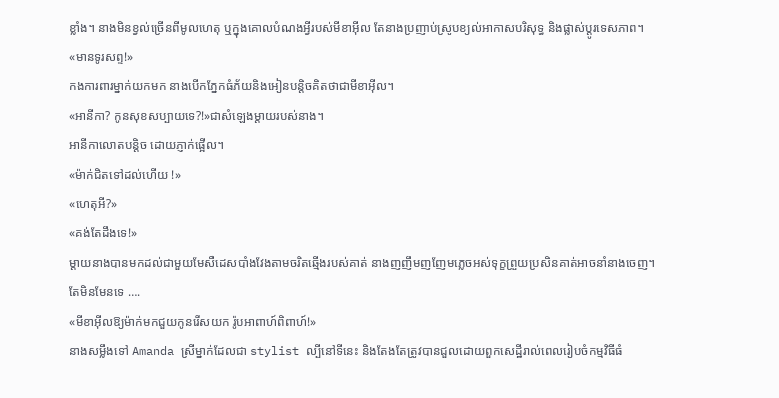ខ្លាំង។ នាងមិនខ្វល់ច្រើនពីមូលហេតុ ឬក្នុងគោលបំណងអ្វីរបស់មីខាអ៊ីល តែនាងប្រញាប់ស្រូបខ្យល់អាកាសបរិសុទ្ធ និងផ្លាស់ប្តូរទេសភាព។
«មានទូរសព្ទ!»
កងការពារម្នាក់យកមក នាងបើកភ្នែកធំភ័យនិងអៀនបន្តិចគិតថាជាមីខាអ៊ីល។
«អានីកា? កូនសុខសប្បាយទេ?!»ជាសំឡេងម្ដាយរបស់នាង។
អានីកាលោតបន្តិច ដោយភ្ញាក់ផ្អើល។
«ម៉ាក់ជិតទៅដល់ហើយ !»
«ហេតុអី?»
«គង់តែដឹងទេ!»
ម្តាយនាងបានមកដល់ជាមួយមែសឺដេសបាំងវែងតាមចរិតឆ្មើងរបស់គាត់ នាងញញឹមញញែមភ្លេចអស់ទុក្ខព្រួយប្រសិនគាត់អាចនាំនាងចេញ។
តែមិនមែនទេ ….
«មីខាអ៊ីលឱ្យម៉ាក់មកជួយកូនរើសយក រ៉ូបអាពាហ៍ពិពាហ៍!»
នាងសម្លឹងទៅ Amanda ស្រីម្នាក់ដែលជា stylist ល្បីនៅទីនេះ និងតែងតែត្រូវបានជួលដោយពួកសេដ្ឋីរាល់ពេលរៀបចំកម្មវិធីធំ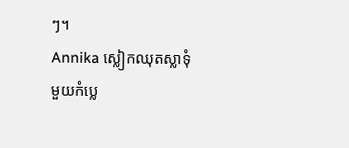ៗ។
Annika ស្លៀកឈុតស្លាទុំមួយកំប្លេ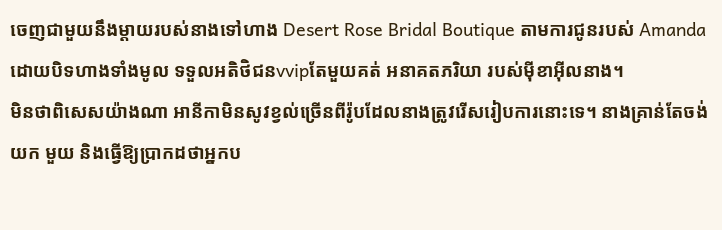ចេញជាមួយនឹងម្តាយរបស់នាងទៅហាង Desert Rose Bridal Boutique តាមការជូនរបស់ Amanda ដោយបិទហាងទាំងមូល ទទួលអតិថិជនvvipតែមួយគត់ អនាគតភរិយា របស់ម៉ីខាអ៊ីលនាង។
មិនថាពិសេសយ៉ាងណា អានីកាមិនសូវខ្វល់ច្រើនពីរ៉ូបដែលនាងត្រូវរើសរៀបការនោះទេ។ នាងគ្រាន់តែចង់យក មួយ និងធ្វើឱ្យប្រាកដថាអ្នកប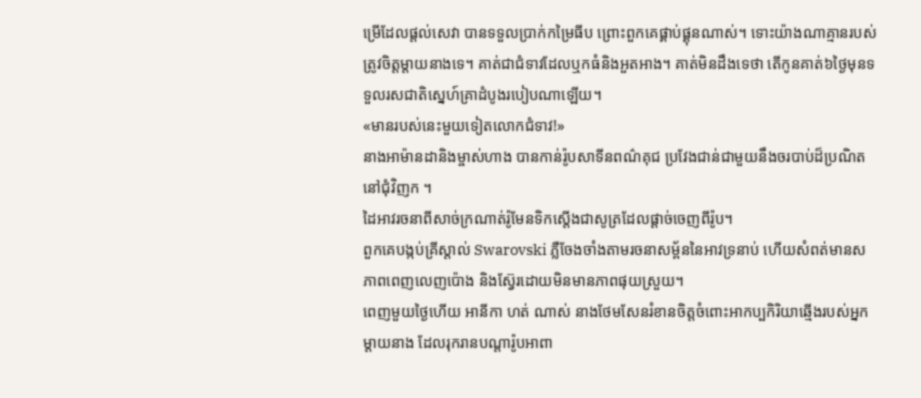ម្រើដែលផ្តល់សេវា បានទទួលប្រាក់កម្រៃធីប ព្រោះពួកគេផ្គាប់ផ្គុនណាស់។ ទោះយ៉ាងណាគ្មានរបស់ត្រូវចិត្តម្តាយនាងទេ។ គាត់ជាជំទាវដែលឬកធំនិងអួតអាង។ គាត់មិនដឹងទេថា តើកូនគាត់៦ថ្ងៃមុនទទួលរសជាតិស្នេហ៍គ្រាដំបូងរបៀបណាឡើយ។
«មានរបស់នេះមួយទៀតលោកជំទាវ!»
នាងអាម៉ានដានិងម្ចាស់ហាង បានកាន់រ៉ូបសាទីនពណ៌គុជ ប្រវែងជាន់ជាមួយនឹងចរបាប់ដ៏ប្រណិតនៅជុំវិញក ។
ដៃអាវរចនាពីសាច់ក្រណាត់រ៉ូមែនទិកស្តើងជាសូត្រដែលផ្ដាច់ចេញពីរ៉ូប។
ពួកគេបង្កប់គ្រីស្តាល់ Swarovski ភ្លឺចែងចាំងតាមរចនាសម្ព័ននៃអាវទ្រនាប់ ហើយសំពត់មានសភាពពេញលេញប៉ោង និងស្វ៊ែរដោយមិនមានភាពផុយស្រួយ។
ពេញមួយថ្ងៃហើយ អានីកា ហត់ ណាស់ នាងថែមសែនរំខានចិត្តចំពោះអាកប្បកិរិយាឆ្មើងរបស់អ្នកម្ដាយនាង ដែលរុករានបណ្តារ៉ូបអាពា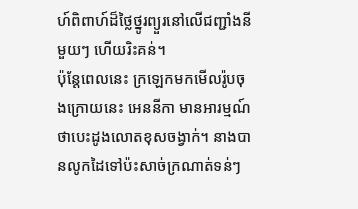ហ៍ពិពាហ៍ដ៏ថ្លៃថ្នូរព្យួរនៅលើជញ្ជាំងនីមួយៗ ហើយរិះគន់។
ប៉ុន្តែពេលនេះ ក្រឡេកមកមើលរ៉ូបចុងក្រោយនេះ អេននីកា មានអារម្មណ៍ថាបេះដូងលោតខុសចង្វាក់។ នាងបានលូកដៃទៅប៉ះសាច់ក្រណាត់ទន់ៗ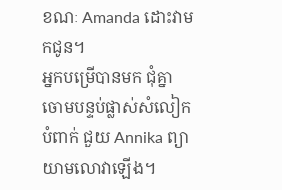ខណៈ Amanda ដោះវាមកជូន។
អ្នកបម្រើបានមក ជុំគ្នា ចោមបន្ទប់ផ្លាស់សំលៀកបំពាក់ ជួយ Annika ព្យាយាមលោវាឡើង។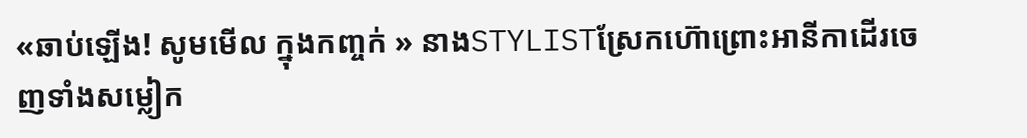«ឆាប់ឡើង! សូមមើល ក្នុងកញ្ចក់ » នាងSTYLISTស្រែកហ៊ោព្រោះអានីកាដើរចេញទាំងសម្លៀក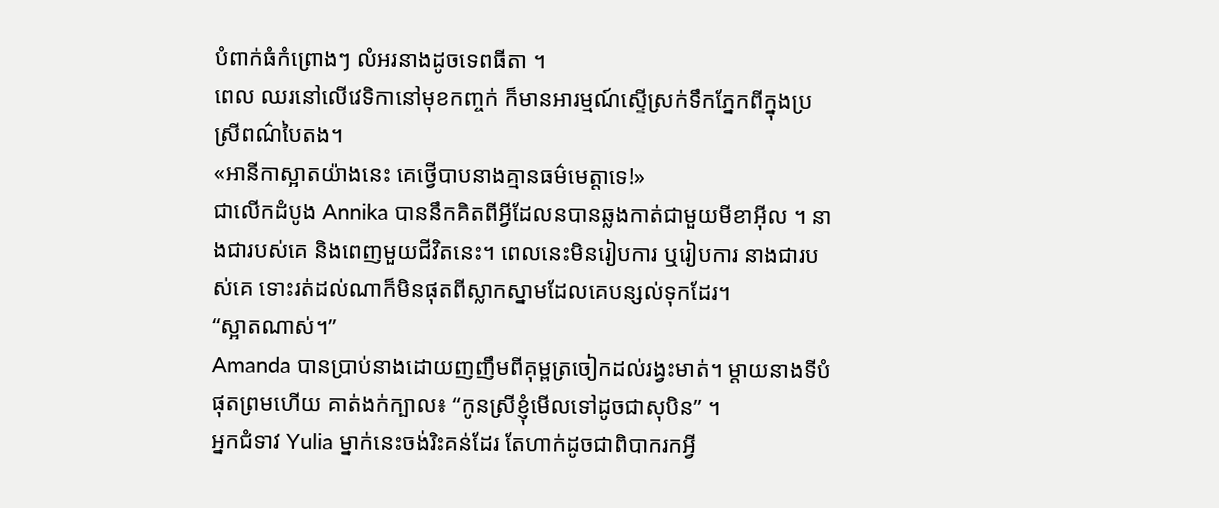បំពាក់ធំកំព្រោងៗ លំអរនាងដូចទេពធីតា ។
ពេល ឈរនៅលើវេទិកានៅមុខកញ្ចក់ ក៏មានអារម្មណ៍ស្ទើស្រក់ទឹកភ្នែកពីក្នុងប្រស្រីពណ៌បៃតង។
«អានីកាស្អាតយ៉ាងនេះ គេថ្វើបាបនាងគ្មានធម៌មេត្តាទេ!»
ជាលើកដំបូង Annika បាននឹកគិតពីអ្វីដែលនបានឆ្លងកាត់ជាមួយមីខាអ៊ីល ។ នាងជារបស់គេ និងពេញមួយជីវិតនេះ។ ពេលនេះមិនរៀបការ ឬរៀបការ នាងជារបស់គេ ទោះរត់ដល់ណាក៏មិនផុតពីស្លាកស្នាមដែលគេបន្សល់ទុកដែរ។
“ស្អាតណាស់។”
Amanda បានប្រាប់នាងដោយញញឹមពីគុម្ពត្រចៀកដល់រង្វះមាត់។ ម្តាយនាងទីបំផុតព្រមហើយ គាត់ងក់ក្បាល៖ “កូនស្រីខ្ញុំមើលទៅដូចជាសុបិន” ។
អ្នកជំទាវ Yulia ម្នាក់នេះចង់រិះគន់ដែរ តែហាក់ដូចជាពិបាករកអ្វី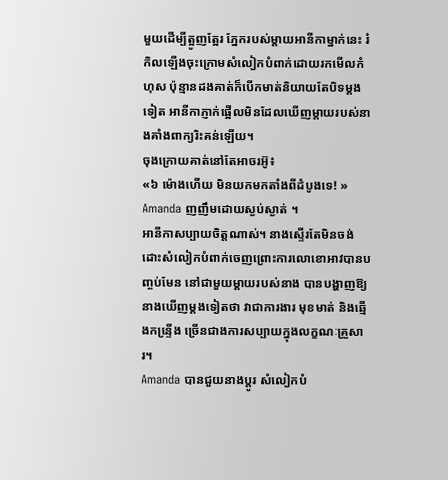មួយដើម្បីត្អូញត្អែរ ភ្នែករបស់ម្តាយអានីកាម្នាក់នេះ រំកិលឡើងចុះក្រោមសំលៀកបំពាក់ដោយរកមើលកំហុស ប៉ុន្មានដងគាត់ក៏បើកមាត់និយាយតែបិទម្ដងទៀត អានីកាភ្ញាក់ផ្អើលមិនដែលឃើញម្ដាយរបស់នាងគាំងពាក្យរិះគន់ឡើយ។
ចុងក្រោយគាត់នៅតែអាចរអ៊ូ៖
«៦ ម៉ោងហើយ មិនយកមកតាំងពីដំបូងទេ! »
Amanda ញញឹមដោយស្ងប់ស្ងាត់ ។
អានីកាសប្បាយចិត្តណាស់។ នាងស្ទើរតែមិនចង់ដោះសំលៀកបំពាក់ចេញព្រោះការលោខោអាវបានបញ្ចប់មែន នៅជាមួយម្តាយរបស់នាង បានបង្ហាញឱ្យនាងឃើញម្តងទៀតថា វាជាការងារ មុខមាត់ និងឆ្មើងកន្ទើ្រង ច្រើនជាងការសប្បាយក្នុងលក្ខណៈគ្រួសារ។
Amanda បានជួយនាងប្តូរ សំលៀកបំ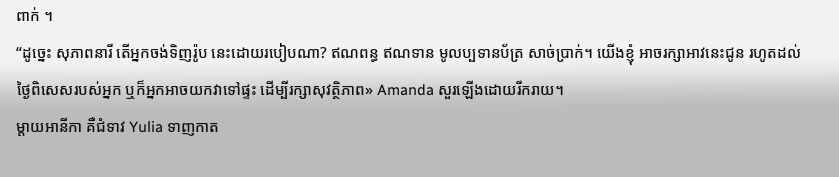ពាក់ ។
“ដូច្នេះ សុភាពនារី តើអ្នកចង់ទិញរ៉ូប នេះដោយរបៀបណា? ឥណពន្ធ ឥណទាន មូលប្បទានប័ត្រ សាច់ប្រាក់។ យើងខ្ញុំ អាចរក្សាអាវនេះជូន រហូតដល់ថ្ងៃពិសេសរបស់អ្នក ឬក៏អ្នកអាចយកវាទៅផ្ទះ ដើម្បីរក្សាសុវត្ថិភាព» Amanda សួរឡើងដោយរីករាយ។
ម្តាយអានីកា គឺជំទាវ Yulia ទាញកាត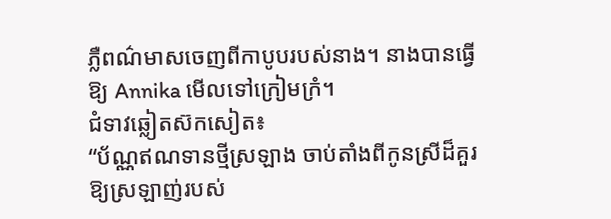ភ្លឺពណ៌មាសចេញពីកាបូបរបស់នាង។ នាងបានធ្វើឱ្យ Annika មើលទៅក្រៀមក្រំ។
ជំទាវឆ្លៀតស៊កសៀត៖
“ប័ណ្ណឥណទានថ្មីស្រឡាង ចាប់តាំងពីកូនស្រីដ៏គួរឱ្យស្រឡាញ់របស់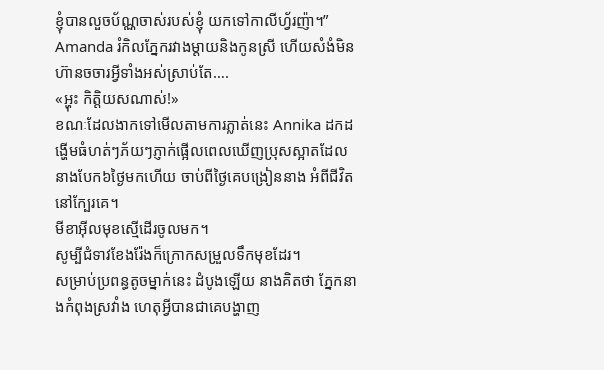ខ្ញុំបានលួចប័ណ្ណចាស់របស់ខ្ញុំ យកទៅកាលីហ្វ័រញ៉ា។”
Amanda រំកិលភ្នែករវាងម្តាយនិងកូនស្រី ហើយសំងំមិនហ៊ានចចារអ្វីទាំងអស់ស្រាប់តែ….
«អ្ហុះ កិត្តិយសណាស់!»
ខណៈដែលងាកទៅមើលតាមការភ្លាត់នេះ Annika ដកដង្ហើមធំហត់ៗភ័យៗភ្ញាក់ផ្អើលពេលឃើញប្រុសស្អាតដែលនាងបែក៦ថ្ងៃមកហើយ ចាប់ពីថ្ងៃគេបង្រៀននាង អំពីជីវិតនៅក្បែរគេ។
មីខាអ៊ីលមុខស្មើដើរចូលមក។
សូម្បីជំទាវខែងរ៉ែងក៏ក្រោកសម្រួលទឹកមុខដែរ។
សម្រាប់ប្រពន្ធតូចម្នាក់នេះ ដំបូងឡើយ នាងគិតថា ភ្នែកនាងកំពុងស្រវាំង ហេតុអ្វីបានជាគេបង្ហាញ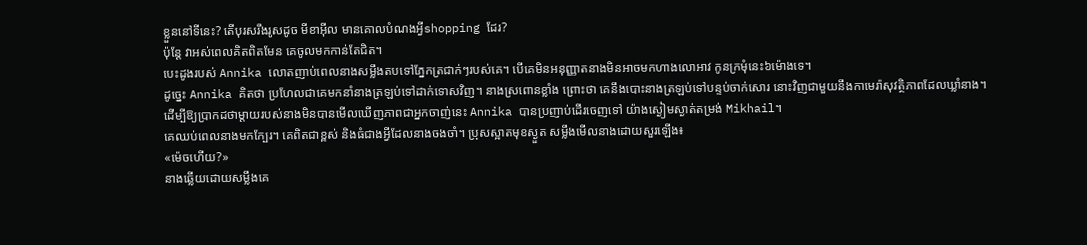ខ្លួននៅទីនេះ? តើបុរសរឹងរូសដូច មីខាអ៊ីល មានគោលបំណងអ្វីshopping ដែរ?
ប៉ុន្តែ វាអស់ពេលគិតពិតមែន គេចូលមកកាន់តែជិត។
បេះដូងរបស់ Annika លោតញាប់ពេលនាងសម្លឹងតបទៅភ្នែកត្រជាក់ៗរបស់គេ។ បើគេមិនអនុញ្ញាតនាងមិនអាចមកហាងលោអាវ កូនក្រមុំនេះ៦ម៉ោងទេ។
ដូច្នេះ Annika គិតថា ប្រហែលជាគេមកនាំនាងត្រឡប់ទៅដាក់ទោសវិញ។ នាងស្រពោនខ្លាំង ព្រោះថា គេនឹងបោះនាងត្រឡប់ទៅបន្ទប់ចាក់សោរ នោះវិញជាមួយនឹងកាមេរ៉ាសុវត្ថិភាពដែលឃ្លាំនាង។
ដើម្បីឱ្យប្រាកដថាម្ដាយរបស់នាងមិនបានមើលឃើញភាពជាអ្នកចាញ់នេះ Annika បានប្រញាប់ដើរចេញទៅ យ៉ាងស្ងៀមស្ងាត់តម្រង់ Mikhail។
គេឈប់ពេលនាងមកក្បែរ។ គេពិតជាខ្ពស់ និងធំជាងអ្វីដែលនាងចងចាំ។ ប្រុសស្អាតមុខស្ងួត សម្លឹងមើលនាងដោយសួរឡើង៖
«ម៉េចហើយ?»
នាងឆ្លើយដោយសម្លឹងគេ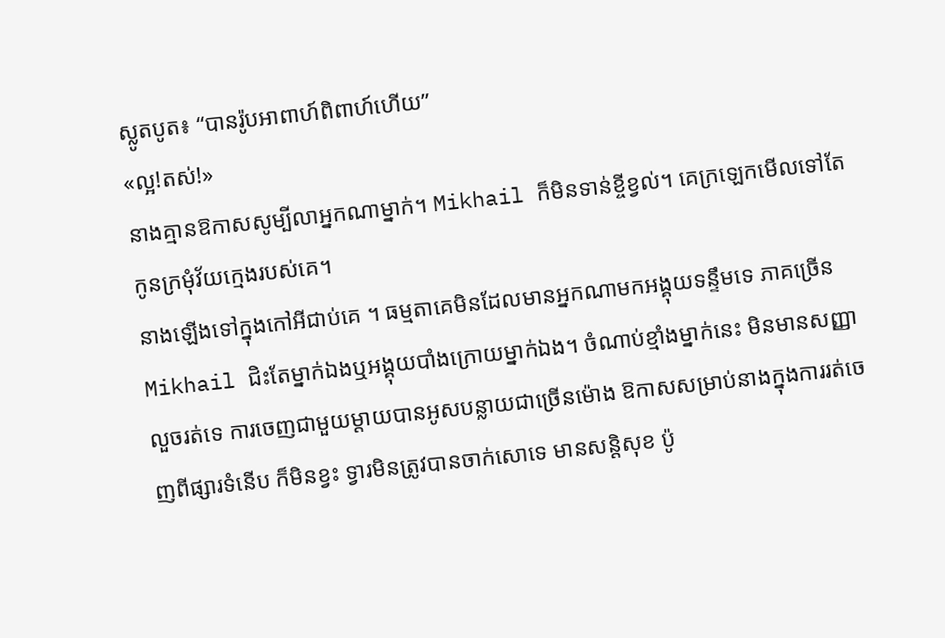ស្លូតបូត៖ “បានរ៉ូបអាពាហ៍ពិពាហ៍ហើយ”
«ល្អ!តស់!»
នាងគ្មានឱកាសសូម្បីលាអ្នកណាម្នាក់។ Mikhail ក៏មិនទាន់ខ្ចីខ្វល់។ គេក្រឡេកមើលទៅតែកូនក្រមុំវ័យក្មេងរបស់គេ។
នាងឡើងទៅក្នុងកៅអីជាប់គេ ។ ធម្មតាគេមិនដែលមានអ្នកណាមកអង្គុយទន្ទឹមទេ ភាគច្រើន Mikhail ជិះតែម្នាក់ឯងឬអង្គុយបាំងក្រោយម្នាក់ឯង។ ចំណាប់ខ្មាំងម្នាក់នេះ មិនមានសញ្ញាលួចរត់ទេ ការចេញជាមួយម្តាយបានអូសបន្លាយជាច្រើនម៉ោង ឱកាសសម្រាប់នាងក្នុងការរត់ចេញពីផ្សារទំនើប ក៏មិនខ្វះ ទ្វារមិនត្រូវបានចាក់សោទេ មានសន្តិសុខ ប៉ូ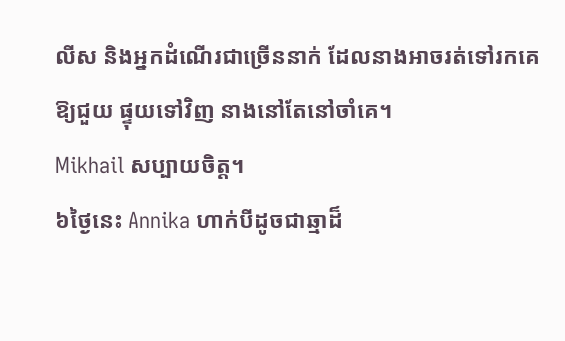លីស និងអ្នកដំណើរជាច្រើននាក់ ដែលនាងអាចរត់ទៅរកគេឱ្យជួយ ផ្ទុយទៅវិញ នាងនៅតែនៅចាំគេ។
Mikhail សប្បាយចិត្ត។
៦ថ្ងៃនេះ Annika ហាក់បីដូចជាឆ្មាដ៏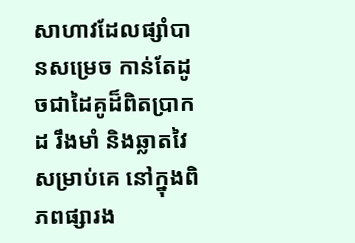សាហាវដែលផ្សាំបានសម្រេច កាន់តែដូចជាដៃគូដ៏ពិតប្រាកដ រឹងមាំ និងឆ្លាតវៃសម្រាប់គេ នៅក្នុងពិភពផ្សារង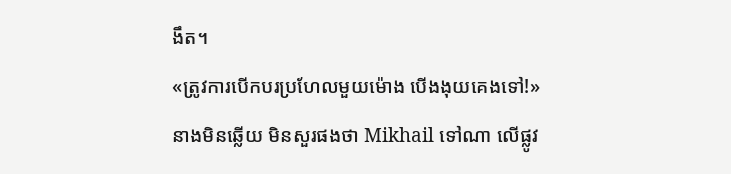ងឹត។
«ត្រូវការបើកបរប្រហែលមួយម៉ោង បើងងុយគេងទៅ!»
នាងមិនឆ្លើយ មិនសួរផងថា Mikhail ទៅណា លើផ្លូវ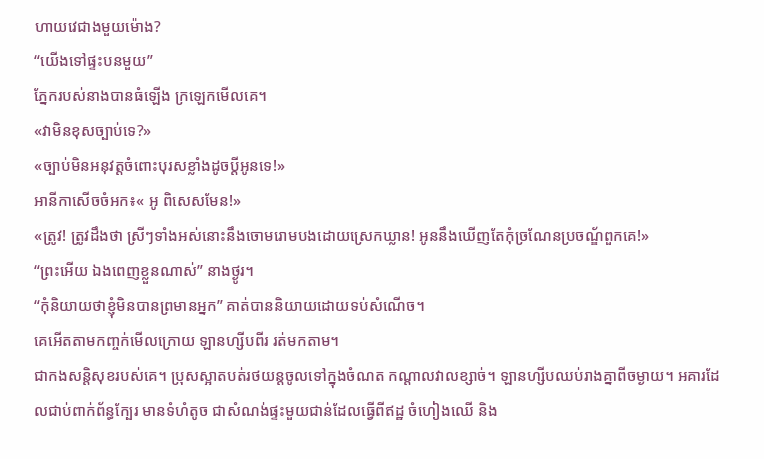ហាយវេជាងមួយម៉ោង?
“យើងទៅផ្ទះបនមួយ”
ភ្នែករបស់នាងបានធំឡើង ក្រឡេកមើលគេ។
«វាមិនខុសច្បាប់ទេ?»
«ច្បាប់មិនអនុវត្តចំពោះបុរសខ្លាំងដូចប្តីអូនទេ!»
អានីកាសើចចំអក៖« អូ ពិសេសមែន!»
«ត្រូវ! ត្រូវដឹងថា ស្រីៗទាំងអស់នោះនឹងចោមរោមបងដោយស្រេកឃ្លាន! អូននឹងឃើញតែកុំច្រណែនប្រចណ្ឌ័ពួកគេ!»
“ព្រះអើយ ឯងពេញខ្លួនណាស់” នាងថ្ងូរ។
“កុំនិយាយថាខ្ញុំមិនបានព្រមានអ្នក” គាត់បាននិយាយដោយទប់សំណើច។
គេអើតតាមកញ្ចក់មើលក្រោយ ឡានហ្សីបពីរ រត់មកតាម។
ជាកងសន្តិសុខរបស់គេ។ ប្រុសស្អាតបត់រថយន្តចូលទៅក្នុងចំណត កណ្តាលវាលខ្សាច់។ ឡានហ្សីបឈប់រាងគ្នាពីចម្ងាយ។ អគារដែលជាប់ពាក់ព័ន្ធក្បែរ មានទំហំតូច ជាសំណង់ផ្ទះមួយជាន់ដែលធ្វើពីឥដ្ឋ ចំហៀងឈើ និង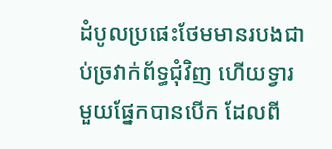ដំបូលប្រផេះថែមមានរបងជាប់ច្រវាក់ព័ទ្ធជុំវិញ ហើយទ្វារមួយផ្នែកបានបើក ដែលពី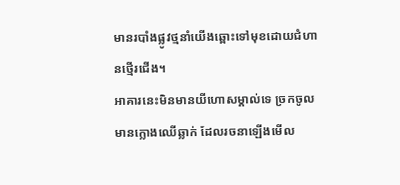មានរបាំងផ្លូវថ្មនាំយើងឆ្ពោះទៅមុខដោយជំហានថ្មើរជើង។
អាគារនេះមិនមានយីហោសម្គាល់ទេ ច្រកចូលមានក្លោងឈើឆ្លាក់ ដែលរចនាឡើងមើល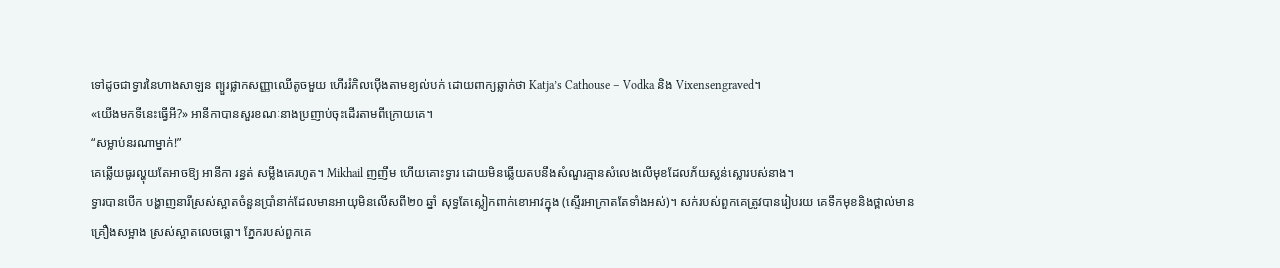ទៅដូចជាទ្វារនៃហាងសាឡន ព្យួរផ្លាកសញ្ញាឈើតូចមួយ ហើររំកិលប៉ើងតាមខ្យល់បក់ ដោយពាក្យឆ្លាក់ថា Katja’s Cathouse – Vodka និង Vixensengraved។
«យើងមកទីនេះធ្វើអី?» អានីកាបានសួរខណៈនាងប្រញាប់ចុះដើរតាមពីក្រោយគេ។
“សម្លាប់នរណាម្នាក់!”
គេឆ្លើយធូរល្ហុយតែអាចឱ្យ អានីកា រន្ធត់ សម្លឹងគេរហូត។ Mikhail ញញឹម ហើយគោះទ្វារ ដោយមិនឆ្លើយតបនឹងសំណួរគ្មានសំលេងលើមុខដែលភ័យស្លន់ស្លោរបស់នាង។
ទ្វារបានបើក បង្ហាញនារីស្រស់ស្អាតចំនួនប្រាំនាក់ដែលមានអាយុមិនលើសពី២០ ឆ្នាំ សុទ្ធតែស្លៀកពាក់ខោអាវក្នុង (ស្ទើរអាក្រាតតែទាំងអស់)។ សក់របស់ពួកគេត្រូវបានរៀបរយ គេទឹកមុខនិងថ្ពាល់មាន គ្រឿងសម្អាង ស្រស់ស្អាតលេចធ្លោ។ ភ្នែករបស់ពួកគេ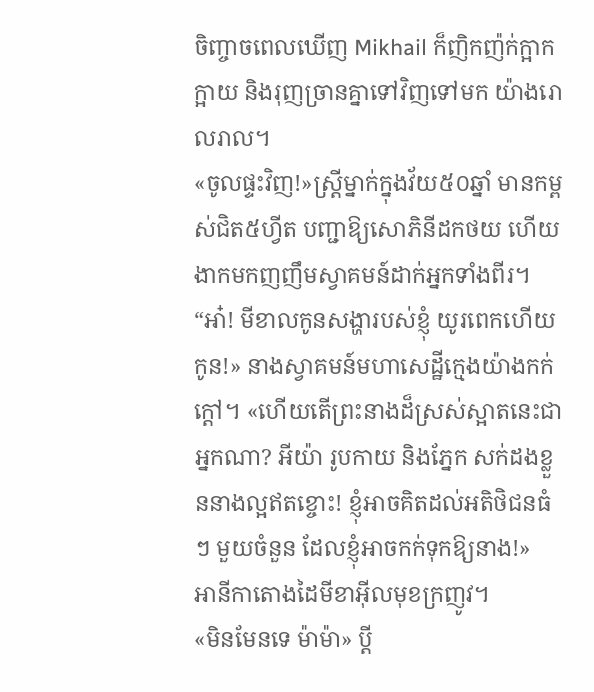ចិញ្ចាចពេលឃើញ Mikhail ក៏ញិកញ៉ក់ក្អាកក្អាយ និងរុញច្រានគ្នាទៅវិញទៅមក យ៉ាងរោលរាល។
«ចូលផ្ទះវិញ!»ស្ត្រីម្នាក់ក្នុងវ័យ៥០ឆ្នាំ មានកម្ពស់ជិត៥ហ្វីត បញ្ជាឱ្យសោភិនីដកថយ ហើយងាកមកញញឹមស្វាគមន៍ដាក់អ្នកទាំងពីរ។
“អា៎! មីខាលកូនសង្ហារបស់ខ្ញុំ យូរពេកហើយកូន!» នាងស្វាគមន៍មហាសេដ្ឋីក្មេងយ៉ាងកក់ក្ដៅ។ «ហើយតើព្រះនាងដ៏ស្រស់ស្អាតនេះជាអ្នកណា? អីយ៉ា រូបកាយ និងភ្នែក សក់ដងខ្លួននាងល្អឥតខ្ចោះ! ខ្ញុំអាចគិតដល់អតិថិជនធំៗ មួយចំនួន ដែលខ្ញុំអាចកក់ទុកឱ្យនាង!»
អានីកាតោងដៃមីខាអ៊ីលមុខក្រញូវ។
«មិនមែនទេ ម៉ាម៉ា» ប្តី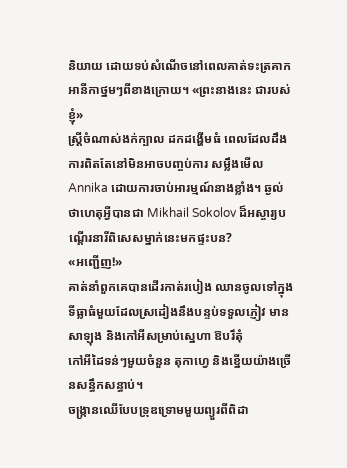និយាយ ដោយទប់សំណើចនៅពេលគាត់ទះត្រគាកអានីកាថ្នមៗពីខាងក្រោយ។ «ព្រះនាងនេះ ជារបស់ខ្ញុំ»
ស្ត្រីចំណាស់ងក់ក្បាល ដកដង្ហើមធំ ពេលដែលដឹងការពិតតែនៅមិនអាចបញ្ចប់ការ សម្លឹងមើល Annika ដោយការចាប់អារម្មណ៍នាងខ្លាំង។ ឆ្ងល់ថាហេតុអ្វីបានជា Mikhail Sokolov ដ៏អស្ចារ្យបណ្តើរនារីពិសេសម្នាក់នេះមកផ្ទះបន?
«អញ្ជើញ!»
គាត់នាំពួកគេបានដើរកាត់របៀង ឈានចូលទៅក្នុងទីធ្លាធំមួយដែលស្រដៀងនឹងបន្ទប់ទទួលភ្ញៀវ មានសាឡុង និងកៅអីសម្រាប់ស្នេហា ឱបរឹតុំ
កៅអីដៃទន់ៗមួយចំនួន តុកាហ្វេ និងខ្នើយយ៉ាងច្រើនសន្ធឹកសន្ធាប់។
ចង្រ្កានឈើបែបទ្រុឌទ្រោមមួយព្យួរពីពិដា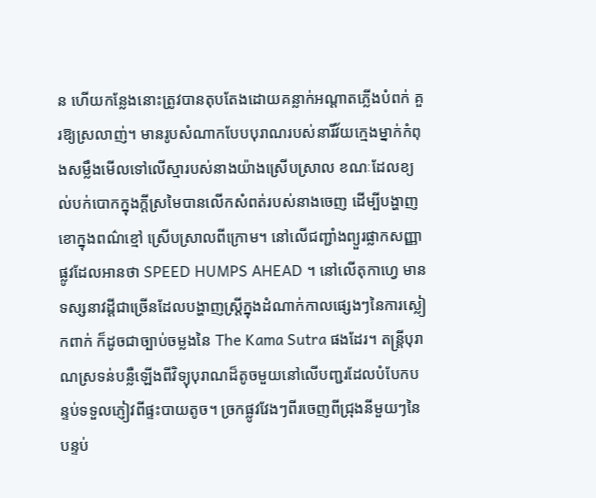ន ហើយកន្លែងនោះត្រូវបានតុបតែងដោយគន្លាក់អណ្តាតភ្លើងបំពក់ គួរឱ្យស្រលាញ់។ មានរូបសំណាកបែបបុរាណរបស់នារីវ័យក្មេងម្នាក់កំពុងសម្លឹងមើលទៅលើស្មារបស់នាងយ៉ាងស្រើបស្រាល ខណៈដែលខ្យល់បក់បោកក្នុងក្តីស្រមៃបានលើកសំពត់របស់នាងចេញ ដើម្បីបង្ហាញខោក្នុងពណ៌ខ្មៅ ស្រើបស្រាលពីក្រោម។ នៅលើជញ្ជាំងព្យួរផ្លាកសញ្ញាផ្លូវដែលអានថា SPEED HUMPS AHEAD ។ នៅលើតុកាហ្វេ មានទស្សនាវដ្ដីជាច្រើនដែលបង្ហាញស្ត្រីក្នុងដំណាក់កាលផ្សេងៗនៃការស្លៀកពាក់ ក៏ដូចជាច្បាប់ចម្លងនៃ The Kama Sutra ផងដែរ។ តន្ត្រីបុរាណស្រទន់បន្លឺឡើងពីវិទ្យុបុរាណដ៏តូចមួយនៅលើបញ្ជរដែលបំបែកបន្ទប់ទទួលភ្ញៀវពីផ្ទះបាយតូច។ ច្រកផ្លូវវែងៗពីរចេញពីជ្រុងនីមួយៗនៃបន្ទប់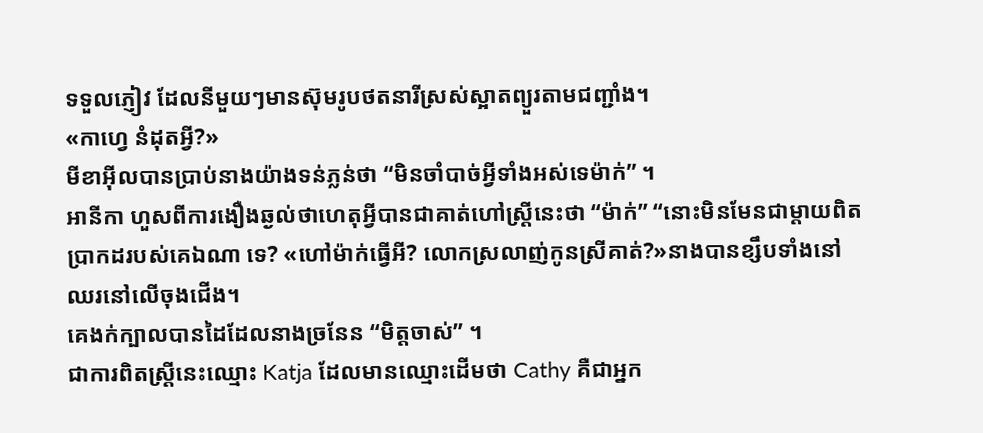ទទួលភ្ញៀវ ដែលនីមួយៗមានស៊ុមរូបថតនារីស្រស់ស្អាតព្យួរតាមជញ្ជាំង។
«កាហ្វេ នំដុតអ្វី?»
មីខាអ៊ីលបានប្រាប់នាងយ៉ាងទន់ភ្លន់ថា “មិនចាំបាច់អ្វីទាំងអស់ទេម៉ាក់” ។
អានីកា ហួសពីការងឿងឆ្ងល់ថាហេតុអ្វីបានជាគាត់ហៅស្ត្រីនេះថា “ម៉ាក់” “នោះមិនមែនជាម្តាយពិតប្រាកដរបស់គេឯណា ទេ? «ហៅម៉ាក់ធ្វើអី? លោកស្រលាញ់កូនស្រីគាត់?»នាងបានខ្សឹបទាំងនៅ ឈរនៅលើចុងជើង។
គេងក់ក្បាលបានដៃដែលនាងច្រនែន “មិត្តចាស់” ។
ជាការពិតស្ត្រីនេះឈ្មោះ Katja ដែលមានឈ្មោះដើមថា Cathy គឺជាអ្នក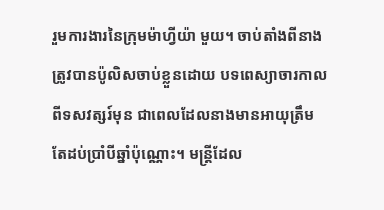រួមការងារនៃក្រុមម៉ាហ្វីយ៉ា មួយ។ ចាប់តាំងពីនាងត្រូវបានប៉ូលិសចាប់ខ្លួនដោយ បទពេស្យាចារកាលពីទសវត្សរ៍មុន ជាពេលដែលនាងមានអាយុត្រឹមតែដប់ប្រាំបីឆ្នាំប៉ុណ្ណោះ។ មន្ត្រីដែល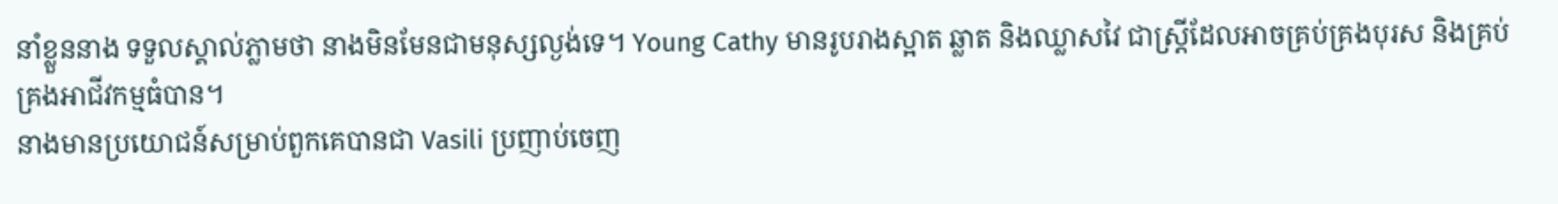នាំខ្លួននាង ទទួលស្គាល់ភ្លាមថា នាងមិនមែនជាមនុស្សល្ងង់ទេ។ Young Cathy មានរូបរាងស្អាត ឆ្លាត និងឈ្លាសវៃ ជាស្ត្រីដែលអាចគ្រប់គ្រងបុរស និងគ្រប់គ្រងអាជីវកម្មធំបាន។
នាងមានប្រយោជន៍សម្រាប់ពួកគេបានជា Vasili ប្រញាប់ចេញ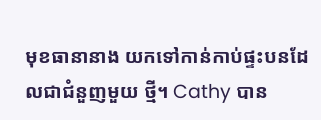មុខធានានាង យកទៅកាន់កាប់ផ្ទះបនដែលជាជំនួញមួយ ថ្មី។ Cathy បាន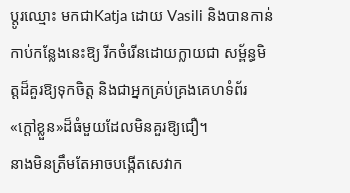ប្តូរឈ្មោះ មកជាKatja ដោយ Vasili និងបានកាន់កាប់កន្លែងនេះឱ្យ រីកចំរើនដោយក្លាយជា សម្ព័ន្ធមិត្តដ៏គួរឱ្យទុកចិត្ត និងជាអ្នកគ្រប់គ្រងគេហទំព័រ«ក្តៅខ្លួន»ដ៏ធំមួយដែលមិនគួរឱ្យជឿ។
នាងមិនត្រឹមតែអាចបង្កើតសេវាក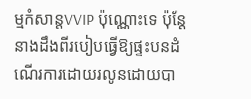ម្មកំសាន្ដVVIP ប៉ុណ្ណោះទេ ប៉ុន្តែនាងដឹងពីរបៀបធ្វើឱ្យផ្ទះបនដំណើរការដោយរលូនដោយបា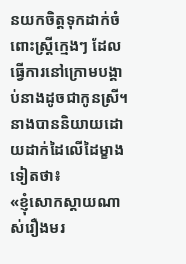នយកចិត្តទុកដាក់ចំពោះស្ត្រីក្មេងៗ ដែលធ្វើការនៅក្រោមបង្គាប់នាងដូចជាកូនស្រី។
នាងបាននិយាយដោយដាក់ដៃលើដៃម្ខាងទៀតថា៖
«ខ្ញុំសោកស្ដាយណាស់រឿងមរ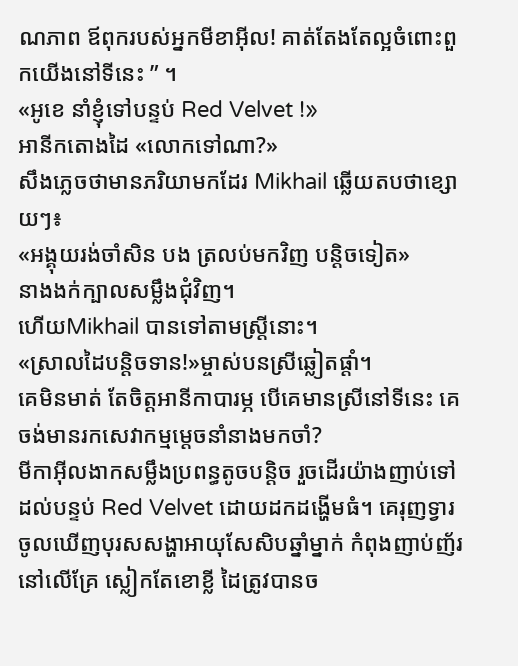ណភាព ឪពុករបស់អ្នកមីខាអ៊ីល! គាត់តែងតែល្អចំពោះពួកយើងនៅទីនេះ ” ។
«អូខេ នាំខ្ញុំទៅបន្ទប់ Red Velvet !»
អានីកតោងដៃ «លោកទៅណា?»
សឹងភ្លេចថាមានភរិយាមកដែរ Mikhail ឆ្លើយតបថាខ្សោយៗ៖
«អង្គុយរង់ចាំសិន បង ត្រលប់មកវិញ បន្តិចទៀត»
នាងងក់ក្បាលសម្លឹងជុំវិញ។
ហើយMikhail បានទៅតាមស្ត្រីនោះ។
«ស្រាលដៃបន្តិចទាន!»ម្ចាស់បនស្រីឆ្លៀតផ្តាំ។
គេមិនមាត់ តែចិត្តអានីកាបារម្ភ បើគេមានស្រីនៅទីនេះ គេចង់មានរកសេវាកម្មម្តេចនាំនាងមកចាំ?
មីកាអ៊ីលងាកសម្លឹងប្រពន្ធតូចបន្តិច រួចដើរយ៉ាងញាប់ទៅដល់បន្ទប់ Red Velvet ដោយដកដង្ហើមធំ។ គេរុញទ្វារចូលឃើញបុរសសង្ហាអាយុសែសិបឆ្នាំម្នាក់ កំពុងញាប់ញ័រនៅលើគ្រែ ស្លៀកតែខោខ្លី ដៃត្រូវបានច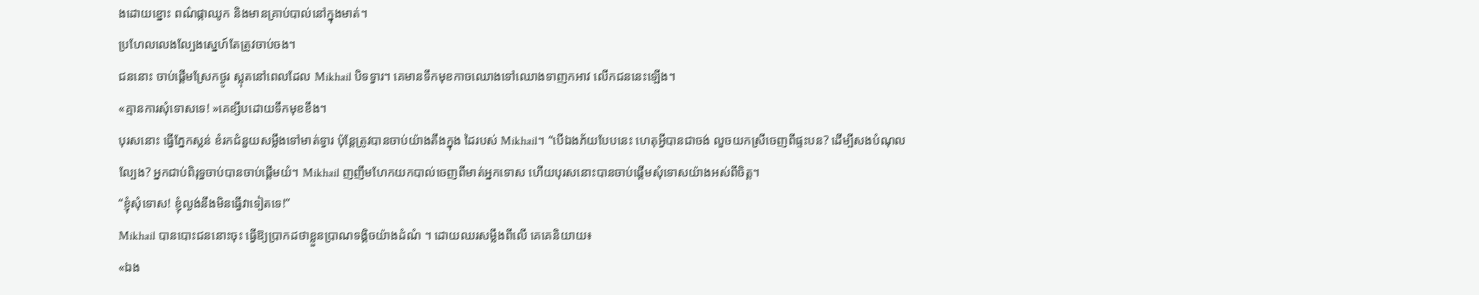ងដោយខ្នោះ ពណ៌ផ្កាឈូក និងមានគ្រាប់បាល់នៅក្នុងមាត់។
ប្រហែលលេងល្បែងស្នេហ៍តែត្រូវចាប់ចង។
ជននោះ ចាប់ផ្តើមស្រែកថ្ងូរ ស្លុតនៅពេលដែល Mikhail បិទទ្វារ។ គេមានទឹកមុខកាចឈោងទៅឈោងទាញកអាវ លើកជននេះឡើង។
«គ្មានការសុំទោសទេ! »គេខ្សឹបដោយទឹកមុខខឹង។
បុរសនោះ ធ្វើភ្នែកស្លន់ ខំរកជំនួយសម្លឹងទៅមាត់ទ្វារ ប៉ុន្តែត្រូវបានចាប់យ៉ាងតឹងក្នុង ដៃរបស់ Mikhail។ “បើឯងភ័យបែបនេះ ហេតុអ្វីបានជាចង់ លួចយកស្រីចេញពីផ្ទះបន? ដើម្បីសងបំណុលល្បែង? អ្នកជាប់ពិរុទ្ធចាប់បានចាប់ផ្ដើមយំ។ Mikhail ញញឹមហែកយកបាល់ចេញពីមាត់អ្នកទោស ហើយបុរសនោះបានចាប់ផ្តើមសុំទោសយ៉ាងអស់ពីចិត្ត។
“ខ្ញុំសុំទោស! ខ្ញុំល្ងង់នឹងមិនធ្វើវាទៀតទេ!”
Mikhail បានបោះជននោះចុះ ធ្វើឱ្យប្រាកដថាខ្លួនប្រាណទង្គិចយ៉ាងដំណំ ។ ដោយឈរសម្លឹងពីលើ គេគេនិយាយ៖
«ឯង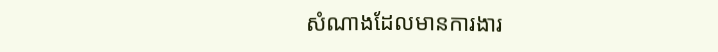សំណាងដែលមានការងារ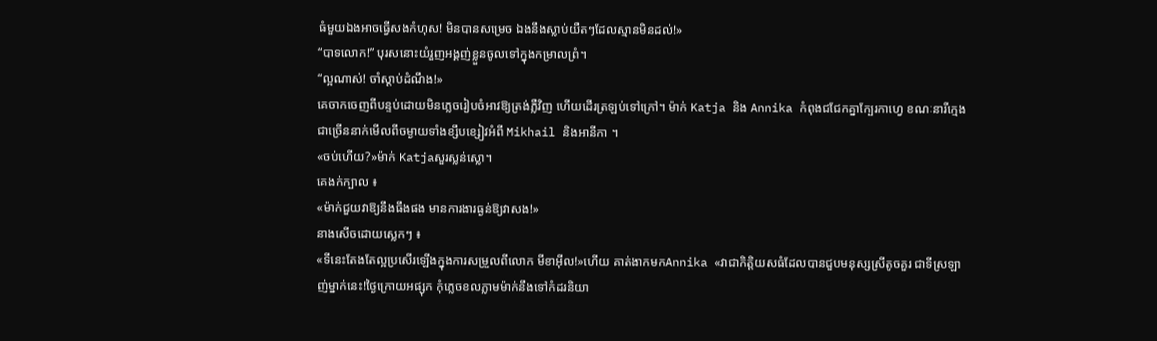ធំមួយឯងអាចធ្វើសងកំហុស! មិនបានសម្រេច ឯងនឹងស្លាប់យឺតៗដែលស្មានមិនដល់!»
“បាទលោក!” បុរសនោះយំរួញអង្គញ់ខ្លួនចូលទៅក្នុងកម្រាលព្រំ។
“ល្អណាស់! ចាំស្តាប់ដំណឹង!»
គេចាកចេញពីបន្ទប់ដោយមិនភ្លេចរៀបចំអាវឱ្យត្រង់ភ្លឺវិញ ហើយដើរត្រឡប់ទៅក្រៅ។ ម៉ាក់ Katja និង Annika កំពុងជជែកគ្នាក្បែរកាហ្វេ ខណៈនារីក្មេងជាច្រើននាក់មើលពីចម្ងាយទាំងខ្សឹបខ្សៀវអំពី Mikhail និងអានីកា ។
«ចប់ហើយ?»ម៉ាក់ Katjaសួរស្លន់ស្លោ។
គេងក់ក្បាល ៖
«ម៉ាក់ជួយវាឱ្យនឹងធឹងផង មានការងារធ្ងន់ឱ្យវាសង!»
នាងសើចដោយស្លេកៗ ៖
«ទីនេះតែងតែល្អប្រសើរឡើងក្នុងការសម្រួលពីលោក មីខាអ៊ីល!»ហើយ គាត់ងាកមកAnnika «វាជាកិត្តិយសធំដែលបានជួបមនុស្សស្រីតូចគួរ ជាទីស្រឡាញ់ម្នាក់នេះ!ថ្ងៃក្រោយអផ្សុក កុំភ្លេចខលភ្លាមម៉ាក់នឹងទៅកំដរនិយា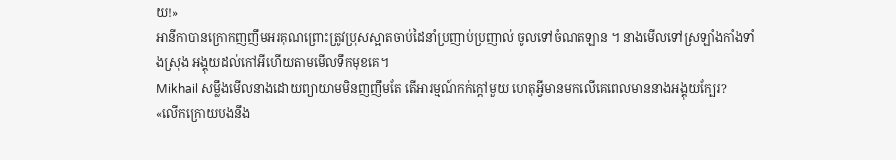យ!»
អានីកាបានក្រោកញញឹមអរគុណព្រោះត្រូវប្រុសស្អាតចាប់ដៃនាំប្រញាប់ប្រញាល់ ចូលទៅចំណតឡាន ។ នាងមើលទៅស្រឡាំងកាំងទាំងស្រុង អង្គុយដល់កៅអីហើយតាមមើលទឹកមុខគេ។
Mikhail សម្លឹងមើលនាងដោយព្យាយាមមិនញញឹមតែ តើអារម្មណ៍កក់ក្ដៅមួយ ហេតុអ្វីមានមកលើគេពេលមាននាងអង្គុយក្បែរ?
«លើកក្រោយបងនឹង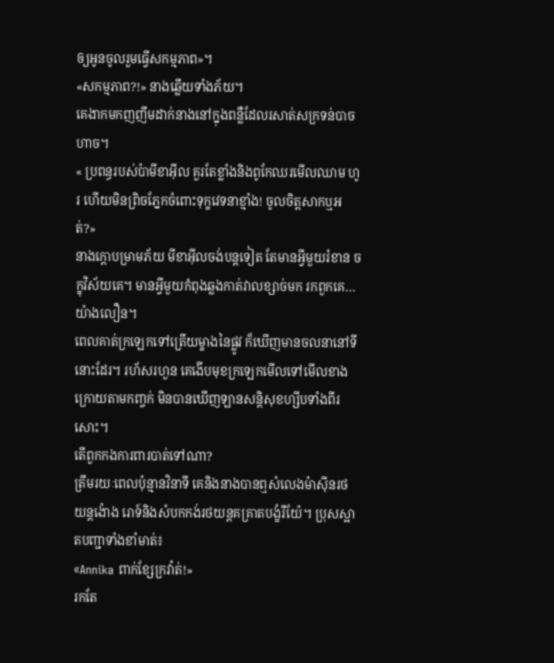ឲ្យអូនចូលរួមធ្វើសកម្មភាព»។
«សកម្មភាព?!» នាងឆ្លើយទាំងភ័យ។
គេងាកមកញញឹមដាក់នាងនៅក្នុងពន្លឺដែលរសាត់សក្រទន់បាចហាច។
« ប្រពន្ធរបស់ប៉ាមីខាអ៊ីល គួរតែខ្លាំងនិងពូកែឈរមើលឈាម ហូរ ហើយមិនព្រិចភ្នែកចំពោះទុក្ខវេទនាខ្មាំង! ចូលចិត្តសាកឬអត់?»
នាងក្តោបម្រាមភ័យ មីខាអ៊ីលចង់បន្តទៀត តែមានអ្វីមួយរំខាន ចក្ខុវិស័យគេ។ មានអ្វីមួយកំពុងឆ្លងកាត់វាលខ្សាច់មក រកពួកគេ… យ៉ាងលឿន។
ពេលគាត់ក្រឡេកទៅត្រើយម្ខាងនៃផ្លូវ ក៏ឃើញមានចលនានៅទីនោះដែរ។ រហ័សរហួន គេងើបមុខក្រឡេកមើលទៅមើលខាងក្រោយតាមកញ្ចក់ មិនបានឃើញឡានសន្តិសុខហ្សីបទាំងពីរសោះ។
តើពួកកងការពារបាត់ទៅណា?
ត្រឹមរយៈពេលប៉ុន្មានវិនាទី គេនិងនាងបានឮសំលេងម៉ាស៊ីនរថយន្តង៉ោង រោទ៍និងសំបកកង់រថយន្តគគ្រាតបង្ខំរឺយ៉ែ។ ប្រុសស្អាតបញ្ជាទាំងខាំមាត់៖
«Annika ពាក់ខ្សែក្រវ៉ាត់!»
រកតែ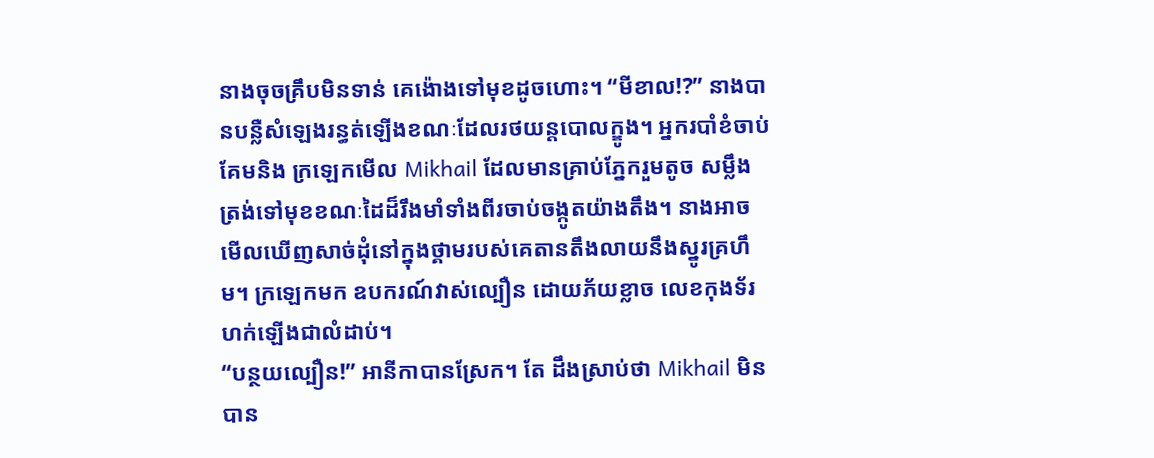នាងចុចគ្រឹបមិនទាន់ គេង៉ោងទៅមុខដូចហោះ។ “មីខាល!?” នាងបានបន្លឺសំឡេងរន្ធត់ឡើងខណៈដែលរថយន្តបោលក្ឌូង។ អ្នករបាំខំចាប់គែមនិង ក្រឡេកមើល Mikhail ដែលមានគ្រាប់ភ្នែករួមតូច សម្លឹងត្រង់ទៅមុខខណៈដៃដ៏រឹងមាំទាំងពីរចាប់ចង្កូតយ៉ាងតឹង។ នាងអាចមើលឃើញសាច់ដុំនៅក្នុងថ្គាមរបស់គេតានតឹងលាយនឹងស្នូរគ្រហឹម។ ក្រឡេកមក ឧបករណ៍វាស់ល្បឿន ដោយភ័យខ្លាច លេខកុងទ័រហក់ឡើងជាលំដាប់។
“បន្ថយល្បឿន!” អានីកាបានស្រែក។ តែ ដឹងស្រាប់ថា Mikhail មិនបាន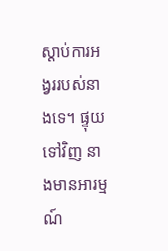ស្តាប់ការអង្វររបស់នាងទេ។ ផ្ទុយទៅវិញ នាងមានអារម្មណ៍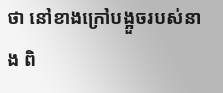ថា នៅខាងក្រៅបង្អួចរបស់នាង ពិ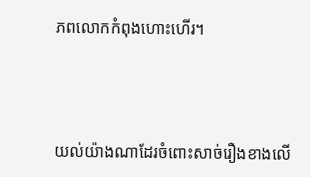ភពលោកកំពុងហោះហើរ។



យល់យ៉ាងណាដែរចំពោះសាច់រឿងខាងលើ